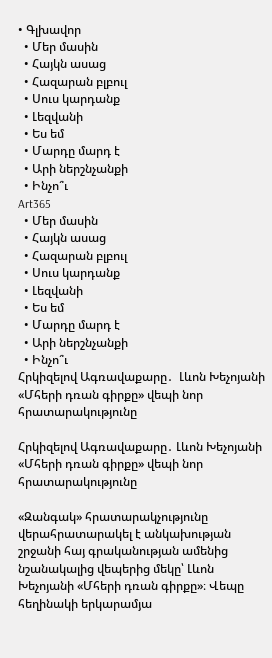• Գլխավոր
  • Մեր մասին
  • Հայկն ասաց
  • Հազարան բլբուլ
  • Սուս կարդանք
  • Լեզվանի
  • Ես եմ
  • Մարդը մարդ է
  • Արի ներշնչանքի
  • Ինչո՞ւ
Art365
  • Մեր մասին
  • Հայկն ասաց
  • Հազարան բլբուլ
  • Սուս կարդանք
  • Լեզվանի
  • Ես եմ
  • Մարդը մարդ է
  • Արի ներշնչանքի
  • Ինչո՞ւ
Հրկիզելով Ագռավաքարը․  Լևոն Խեչոյանի «Մհերի դռան գիրքը» վեպի նոր հրատարակությունը

Հրկիզելով Ագռավաքարը․ Լևոն Խեչոյանի «Մհերի դռան գիրքը» վեպի նոր հրատարակությունը

«Զանգակ» հրատարակչությունը վերահրատարակել է անկախության շրջանի հայ գրականության ամենից նշանակալից վեպերից մեկը՝ Լևոն Խեչոյանի «Մհերի դռան գիրքը»։ Վեպը հեղինակի երկարամյա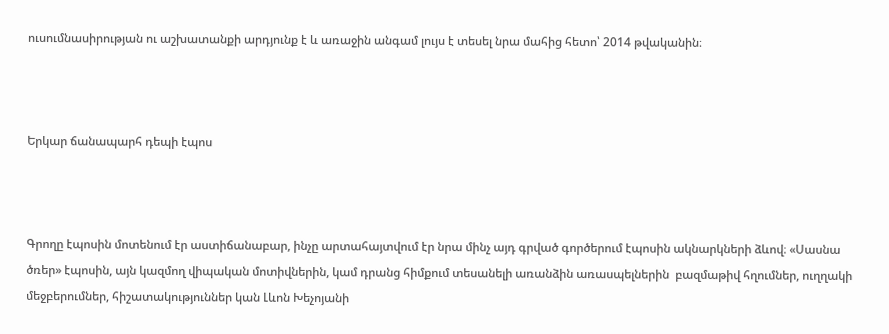ուսումնասիրության ու աշխատանքի արդյունք է և առաջին անգամ լույս է տեսել նրա մահից հետո՝ 2014 թվականին։



Երկար ճանապարհ դեպի էպոս



Գրողը էպոսին մոտենում էր աստիճանաբար, ինչը արտահայտվում էր նրա մինչ այդ գրված գործերում էպոսին ակնարկների ձևով։ «Սասնա ծռեր» էպոսին, այն կազմող վիպական մոտիվներին, կամ դրանց հիմքում տեսանելի առանձին առասպելներին  բազմաթիվ հղումներ, ուղղակի մեջբերումներ, հիշատակություններ կան Լևոն Խեչոյանի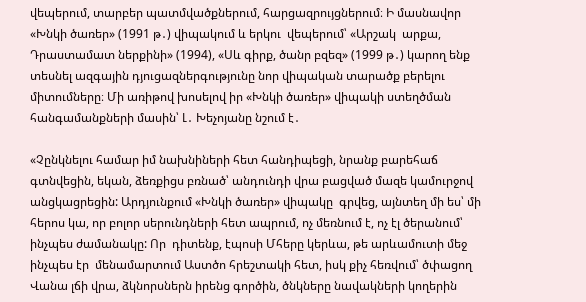վեպերում, տարբեր պատմվածքներում, հարցազրույցներում։ Ի մասնավոր «Խնկի ծառեր» (1991 թ․) վիպակում և երկու  վեպերում՝ «Արշակ  արքա, Դրաստամատ ներքինի» (1994), «Սև գիրք, ծանր բզեզ» (1999 թ․) կարող ենք տեսնել ազգային դյուցազներգությունը նոր վիպական տարածք բերելու միտումները։ Մի առիթով խոսելով իր «Խնկի ծառեր» վիպակի ստեղծման հանգամանքների մասին՝ Լ․ Խեչոյանը նշում է․

«Չընկնելու համար իմ նախնիների հետ հանդիպեցի, նրանք բարեհաճ գտնվեցին, եկան, ձեռքիցս բռնած՝ անդունդի վրա բացված մազե կամուրջով անցկացրեցին: Արդյունքում «Խնկի ծառեր» վիպակը  գրվեց, այնտեղ մի ես՝ մի հերոս կա, որ բոլոր սերունդների հետ ապրում, ոչ մեռնում է, ոչ էլ ծերանում՝ ինչպես ժամանակը: Որ  դիտենք, էպոսի Մհերը կերևա, թե արևամուտի մեջ ինչպես էր  մենամարտում Աստծո հրեշտակի հետ, իսկ քիչ հեռվում՝ ծփացող Վանա լճի վրա, ձկնորսներն իրենց գործին, ծնկները նավակների կողերին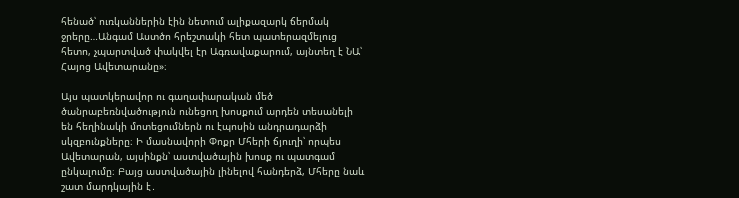հենած՝ ուռկաններին էին նետում ալիքազարկ ճերմակ ջրերը…Անգամ Աստծո հրեշտակի հետ պատերազմելուց հետո, չպարտված փակվել էր Ագռավաքարում, այնտեղ է ՆԱ՝ Հայոց Ավետարանը»։

Այս պատկերավոր ու գաղափարական մեծ ծանրաբեռնվածություն ունեցող խոսքում արդեն տեսանելի են հեղինակի մոտեցումներն ու էպոսին անդրադարձի սկզբունքները։ Ի մասնավորի Փոքր Մհերի ճյուղի՝ որպես Ավետարան, այսինքն՝ աստվածային խոսք ու պատգամ ընկալումը։ Բայց աստվածային լինելով հանդերձ, Մհերը նաև շատ մարդկային է․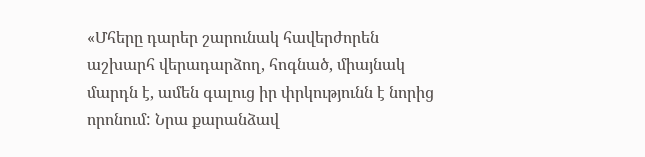«Մհերը դարեր շարունակ հավերժորեն աշխարհ վերադարձող, հոգնած, միայնակ մարդն է, ամեն գալուց իր փրկությունն է նորից որոնում: Նրա քարանձավ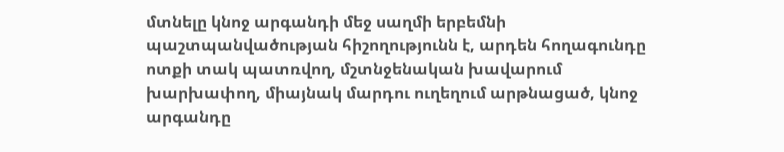մտնելը կնոջ արգանդի մեջ սաղմի երբեմնի պաշտպանվածության հիշողությունն է, արդեն հողագունդը ոտքի տակ պատռվող, մշտնջենական խավարում խարխափող, միայնակ մարդու ուղեղում արթնացած, կնոջ արգանդը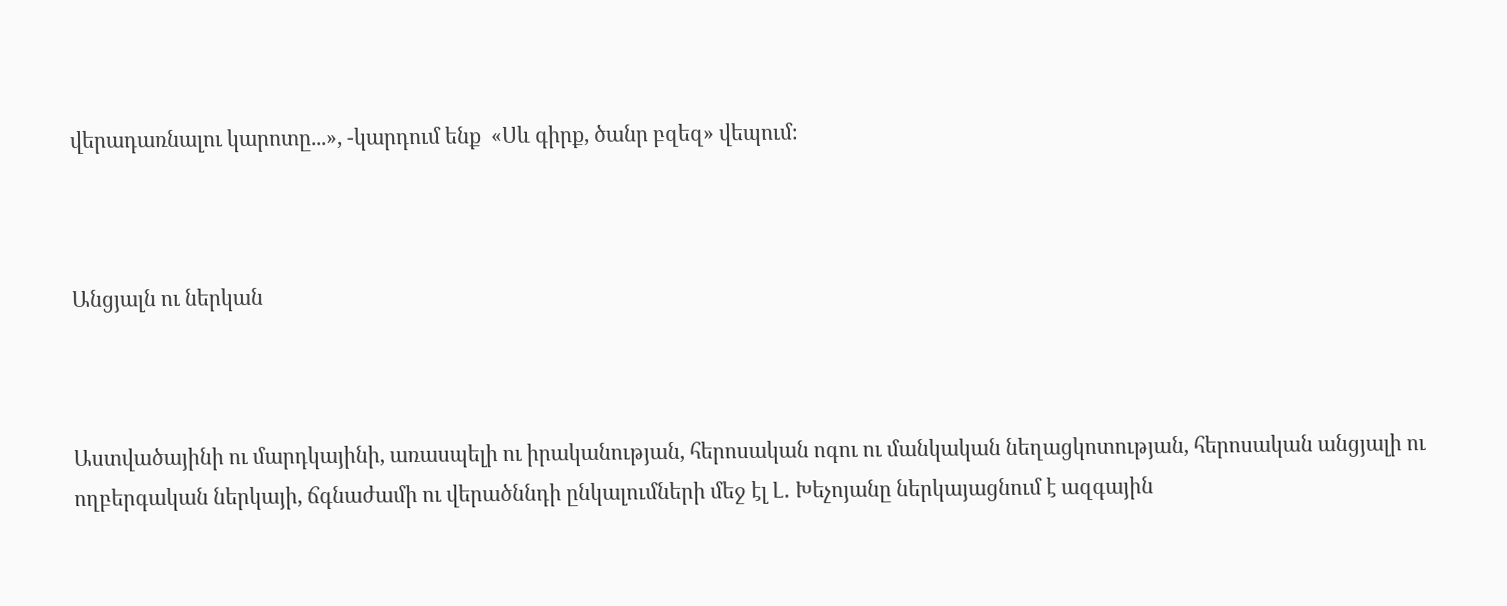վերադառնալու կարոտը...», -կարդում ենք  «Սև գիրք, ծանր բզեզ» վեպում։



Անցյալն ու ներկան



Աստվածայինի ու մարդկայինի, առասպելի ու իրականության, հերոսական ոգու ու մանկական նեղացկոտության, հերոսական անցյալի ու ողբերգական ներկայի, ճգնաժամի ու վերածննդի ընկալումների մեջ էլ Լ․ Խեչոյանը ներկայացնում է ազգային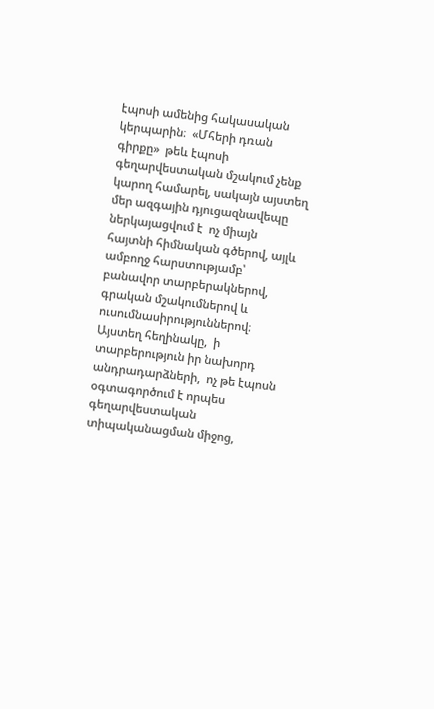էպոսի ամենից հակասական կերպարին։  «Մհերի դռան գիրքը»  թեև էպոսի գեղարվեստական մշակում չենք կարող համարել, սակայն այստեղ մեր ազգային դյուցազնավեպը ներկայացվում է  ոչ միայն հայտնի հիմնական գծերով, այլև ամբողջ հարստությամբ՝  բանավոր տարբերակներով, գրական մշակումներով և ուսումնասիրություններով։ Այստեղ հեղինակը,  ի տարբերություն իր նախորդ անդրադարձների,  ոչ թե էպոսն օգտագործում է որպես գեղարվեստական տիպականացման միջոց,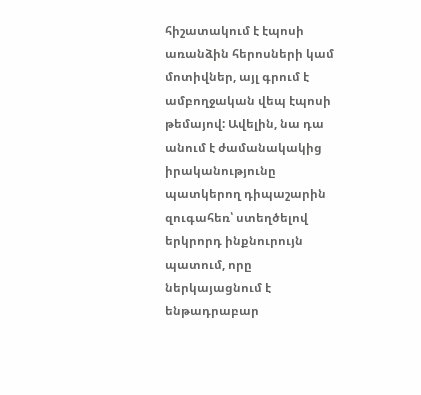հիշատակում է էպոսի առանձին հերոսների կամ մոտիվներ, այլ գրում է  ամբողջական վեպ էպոսի թեմայով: Ավելին, նա դա անում է ժամանակակից իրականությունը պատկերող դիպաշարին զուգահեռ՝ ստեղծելով  երկրորդ ինքնուրույն պատում, որը ներկայացնում է ենթադրաբար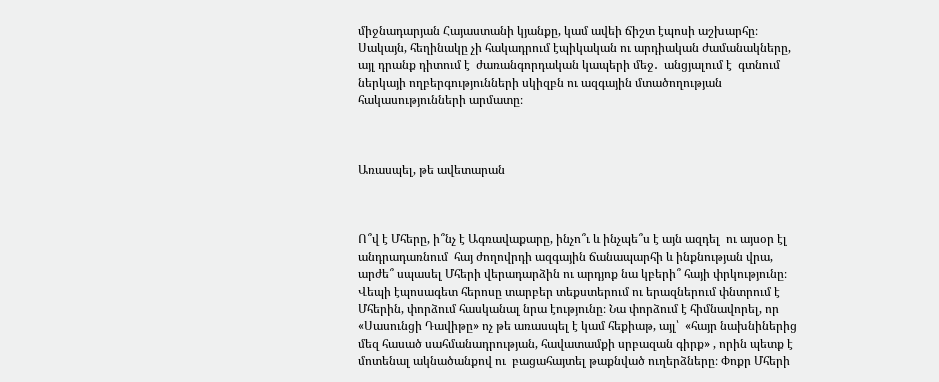միջնադարյան Հայաստանի կյանքը, կամ ավեի ճիշտ էպոսի աշխարհը։ Սակայն, հեղինակը չի հակադրում էպիկական ու արդիական ժամանակները, այլ դրանք դիտում է  ժառանգորդական կապերի մեջ․  անցյալում է  գտնում  ներկայի ողբերգությունների սկիզբն ու ազգային մտածողության հակասությունների արմատը։



Առասպել, թե ավետարան



Ո՞վ է Մհերը, ի՞նչ է Ագռավաքարը, ինչո՞ւ և ինչպե՞ս է այն ազդել  ու այսօր էլ անդրադառնում  հայ ժողովրդի ազգային ճանապարհի և ինքնության վրա, արժե՞ սպասել Մհերի վերադարձին ու արդյոք նա կբերի՞ հայի փրկությունը։  Վեպի էպոսագետ հերոսը տարբեր տեքստերում ու երազներում փնտրում է Մհերին, փորձում հասկանալ նրա էությունը։ Նա փորձում է հիմնավորել, որ «Սասունցի Դավիթը» ոչ թե առասպել է կամ հեքիաթ, այլ՝  «հայր նախնիներից մեզ հասած սահմանադրության, հավատամքի սրբազան գիրք» , որին պետք է մոտենալ ակնածանքով ու  բացահայտել թաքնված ուղերձները։ Փոքր Մհերի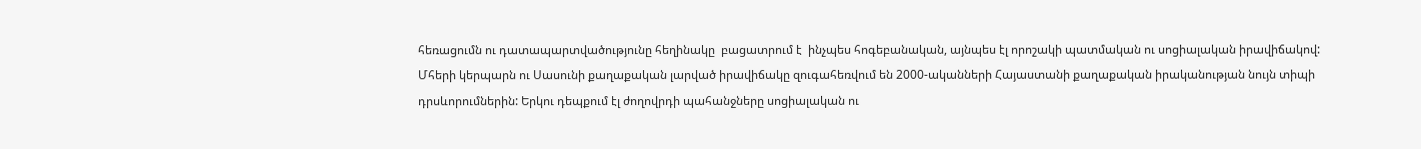հեռացումն ու դատապարտվածությունը հեղինակը  բացատրում է  ինչպես հոգեբանական, այնպես էլ որոշակի պատմական ու սոցիալական իրավիճակով:  Մհերի կերպարն ու Սասունի քաղաքական լարված իրավիճակը զուգահեռվում են 2000-ականների Հայաստանի քաղաքական իրականության նույն տիպի դրսևորումներին: Երկու դեպքում էլ ժողովրդի պահանջները սոցիալական ու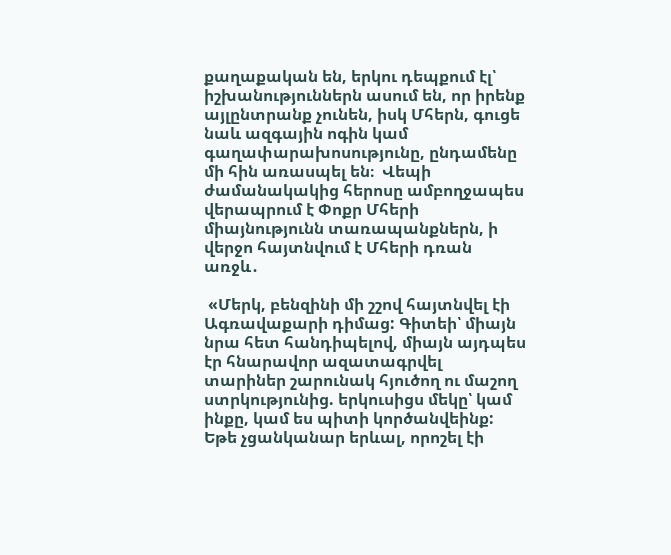քաղաքական են, երկու դեպքում էլ՝ իշխանություններն ասում են, որ իրենք այլընտրանք չունեն, իսկ Մհերն, գուցե նաև ազգային ոգին կամ գաղափարախոսությունը, ընդամենը մի հին առասպել են։  Վեպի ժամանակակից հերոսը ամբողջապես վերապրում է Փոքր Մհերի միայնությունն տառապանքներն, ի վերջո հայտնվում է Մհերի դռան առջև․

 «Մերկ, բենզինի մի շշով հայտնվել էի Ագռավաքարի դիմաց: Գիտեի՝ միայն նրա հետ հանդիպելով, միայն այդպես էր հնարավոր ազատագրվել տարիներ շարունակ հյուծող ու մաշող ստրկությունից. երկուսիցս մեկը՝ կամ ինքը, կամ ես պիտի կործանվեինք: Եթե չցանկանար երևալ, որոշել էի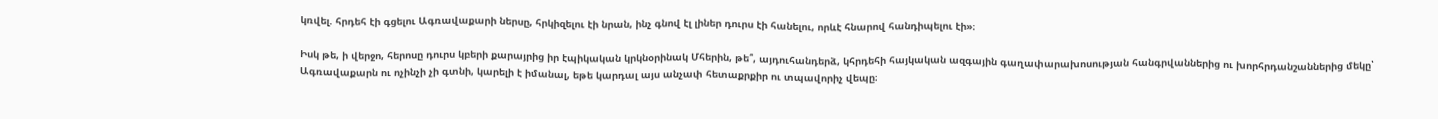կռվել. հրդեհ էի գցելու Ագռավաքարի ներսը, հրկիզելու էի նրան, ինչ գնով էլ լիներ դուրս էի հանելու, որևէ հնարով հանդիպելու էի»։

Իսկ թե, ի վերջո, հերոսը դուրս կբերի քարայրից իր էպիկական կրկնօրինակ Մհերին, թե՞, այդուհանդերձ, կհրդեհի հայկական ազգային գաղափարախոսության հանգրվաններից ու խորհրդանշաններից մեկը՝ Ագռավաքարն ու ոչինչի չի գտնի, կարելի է իմանալ, եթե կարդալ այս անչափ հետաքրքիր ու տպավորիչ վեպը։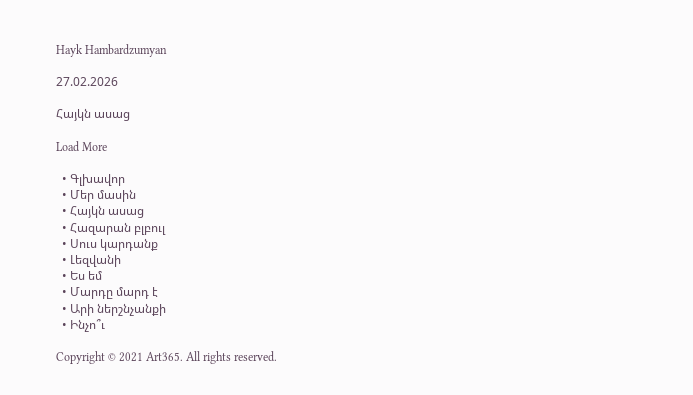Hayk Hambardzumyan

27.02.2026

Հայկն ասաց

Load More

  • Գլխավոր
  • Մեր մասին
  • Հայկն ասաց
  • Հազարան բլբուլ
  • Սուս կարդանք
  • Լեզվանի
  • Ես եմ
  • Մարդը մարդ է
  • Արի ներշնչանքի
  • Ինչո՞ւ

Copyright © 2021 Art365. All rights reserved.